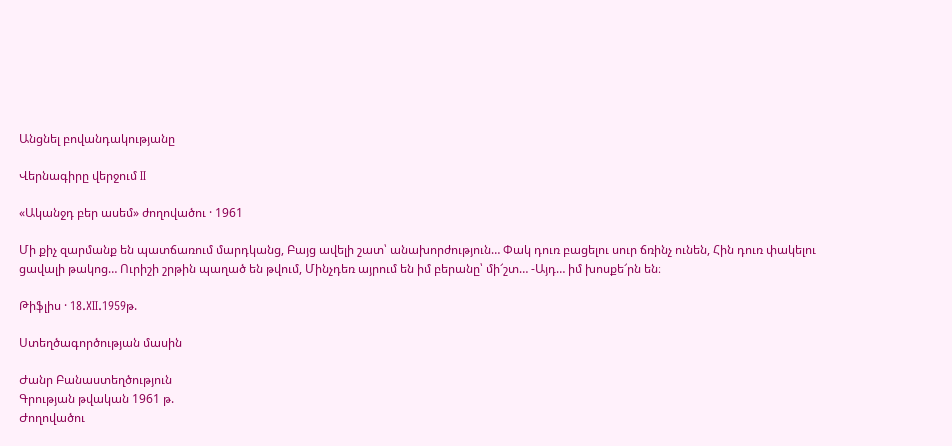Անցնել բովանդակությանը

Վերնագիրը վերջում II

«Ականջդ բեր ասեմ» ժողովածու · 1961

Մի քիչ զարմանք են պատճառում մարդկանց, Բայց ավելի շատ՝ անախորժություն… Փակ դուռ բացելու սուր ճռինչ ունեն, Հին դուռ փակելու ցավալի թակոց… Ուրիշի շրթին պաղած են թվում, Մինչդեռ այրում են իմ բերանը՝ մի՜շտ… -Այդ… իմ խոսքե՜րն են։

Թիֆլիս · 18.XII.1959թ.

Ստեղծագործության մասին

Ժանր Բանաստեղծություն
Գրության թվական 1961 թ.
Ժողովածու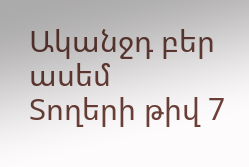Ականջդ բեր ասեմ
Տողերի թիվ 7